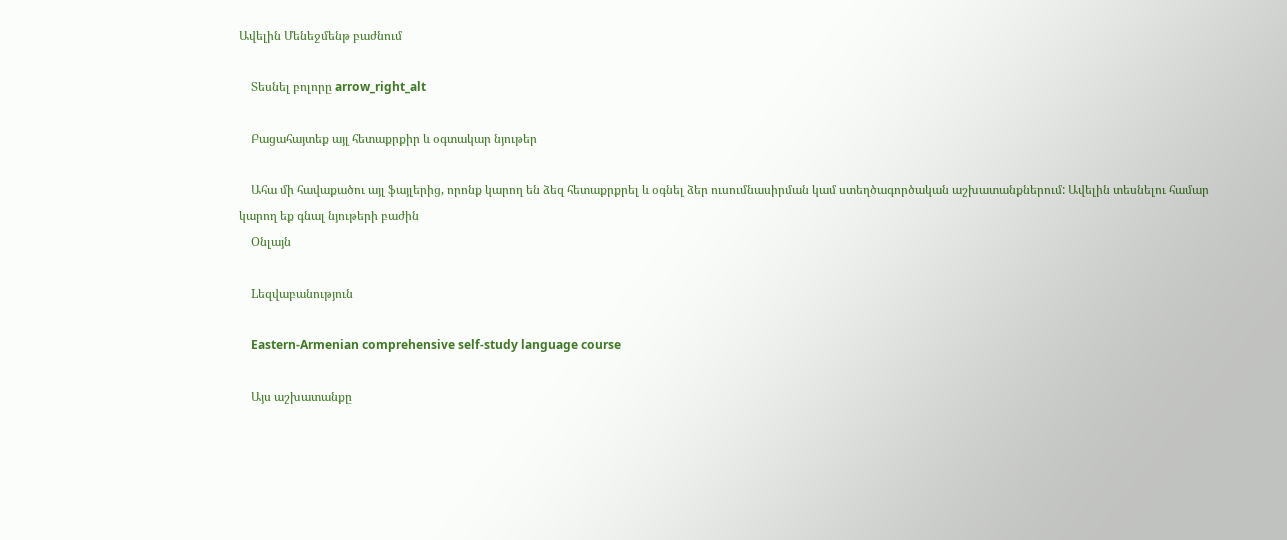Ավելին Մենեջմենթ բաժնում

    Տեսնել բոլորը arrow_right_alt

    Բացահայտեք այլ հետաքրքիր և օգտակար նյութեր

    Ահա մի հավաքածու այլ ֆայլերից, որոնք կարող են ձեզ հետաքրքրել և օգնել ձեր ուսումնասիրման կամ ստեղծագործական աշխատանքներում: Ավելին տեսնելու համար կարող եք գնալ նյութերի բաժին
    Օնլայն

    Lեզվաբանություն

    Eastern-Armenian comprehensive self-study language course

    Այս աշխատանքը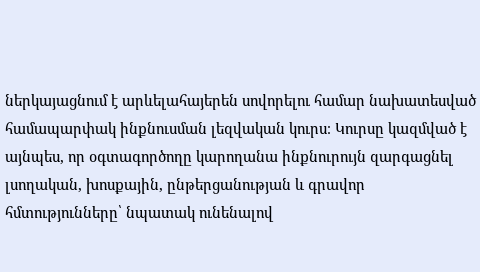ներկայացնում է արևելահայերեն սովորելու համար նախատեսված համապարփակ ինքնուսման լեզվական կուրս։ Կուրսը կազմված է այնպես, որ օգտագործողը կարողանա ինքնուրույն զարգացնել լսողական, խոսքային, ընթերցանության և գրավոր հմտությունները՝ նպատակ ունենալով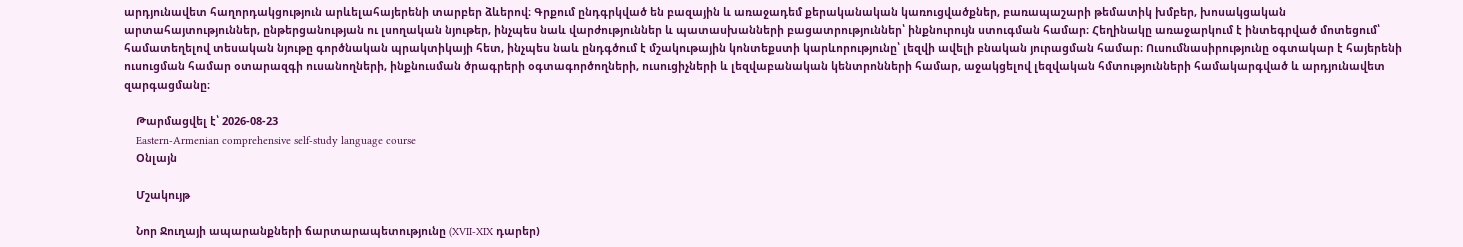արդյունավետ հաղորդակցություն արևելահայերենի տարբեր ձևերով։ Գրքում ընդգրկված են բազային և առաջադեմ քերականական կառուցվածքներ, բառապաշարի թեմատիկ խմբեր, խոսակցական արտահայտություններ, ընթերցանության ու լսողական նյութեր, ինչպես նաև վարժություններ և պատասխանների բացատրություններ՝ ինքնուրույն ստուգման համար։ Հեղինակը առաջարկում է ինտեգրված մոտեցում՝ համատեղելով տեսական նյութը գործնական պրակտիկայի հետ, ինչպես նաև ընդգծում է մշակութային կոնտեքստի կարևորությունը՝ լեզվի ավելի բնական յուրացման համար։ Ուսումնասիրությունը օգտակար է հայերենի ուսուցման համար օտարազգի ուսանողների, ինքնուսման ծրագրերի օգտագործողների, ուսուցիչների և լեզվաբանական կենտրոնների համար, աջակցելով լեզվական հմտությունների համակարգված և արդյունավետ զարգացմանը։

    Թարմացվել է՝ 2026-08-23
    Eastern-Armenian comprehensive self-study language course
    Օնլայն

    Մշակույթ

    Նոր Ջուղայի ապարանքների ճարտարապետությունը (XVII-XIX դարեր)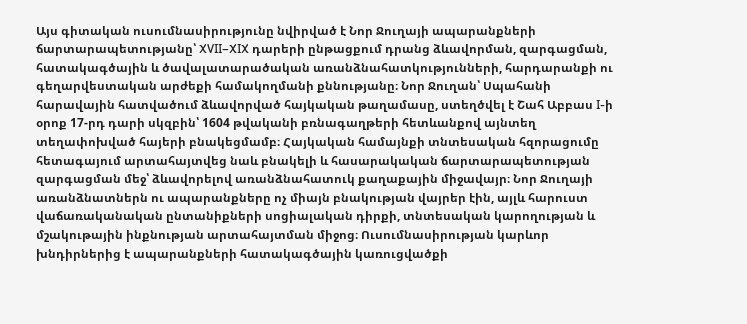Այս գիտական ուսումնասիրությունը նվիրված է Նոր Ջուղայի ապարանքների ճարտարապետությանը՝ XVII–XIX դարերի ընթացքում դրանց ձևավորման, զարգացման, հատակագծային և ծավալատարածական առանձնահատկությունների, հարդարանքի ու գեղարվեստական արժեքի համակողմանի քննությանը։ Նոր Ջուղան՝ Սպահանի հարավային հատվածում ձևավորված հայկական թաղամասը, ստեղծվել է Շահ Աբբաս I-ի օրոք 17-րդ դարի սկզբին՝ 1604 թվականի բռնագաղթերի հետևանքով այնտեղ տեղափոխված հայերի բնակեցմամբ։ Հայկական համայնքի տնտեսական հզորացումը հետագայում արտահայտվեց նաև բնակելի և հասարակական ճարտարապետության զարգացման մեջ՝ ձևավորելով առանձնահատուկ քաղաքային միջավայր։ Նոր Ջուղայի առանձնատներն ու ապարանքները ոչ միայն բնակության վայրեր էին, այլև հարուստ վաճառականական ընտանիքների սոցիալական դիրքի, տնտեսական կարողության և մշակութային ինքնության արտահայտման միջոց։ Ուսումնասիրության կարևոր խնդիրներից է ապարանքների հատակագծային կառուցվածքի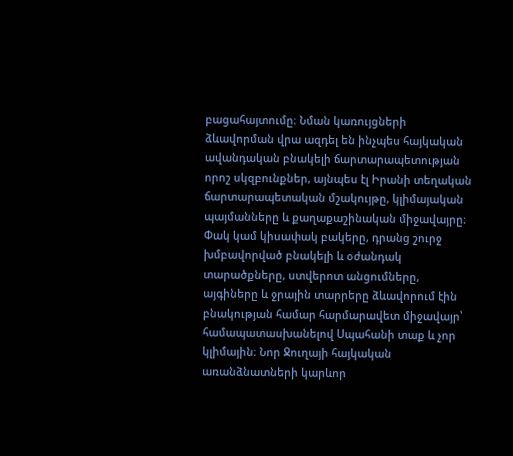բացահայտումը։ Նման կառույցների ձևավորման վրա ազդել են ինչպես հայկական ավանդական բնակելի ճարտարապետության որոշ սկզբունքներ, այնպես էլ Իրանի տեղական ճարտարապետական մշակույթը, կլիմայական պայմանները և քաղաքաշինական միջավայրը։ Փակ կամ կիսափակ բակերը, դրանց շուրջ խմբավորված բնակելի և օժանդակ տարածքները, ստվերոտ անցումները, այգիները և ջրային տարրերը ձևավորում էին բնակության համար հարմարավետ միջավայր՝ համապատասխանելով Սպահանի տաք և չոր կլիմային։ Նոր Ջուղայի հայկական առանձնատների կարևոր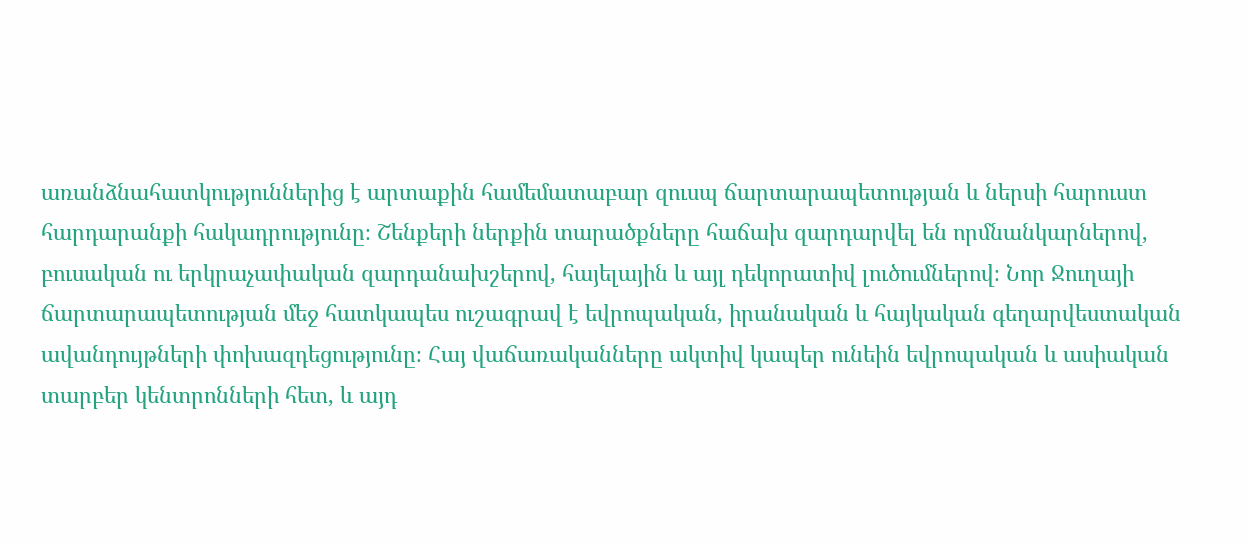առանձնահատկություններից է արտաքին համեմատաբար զուսպ ճարտարապետության և ներսի հարուստ հարդարանքի հակադրությունը։ Շենքերի ներքին տարածքները հաճախ զարդարվել են որմնանկարներով, բուսական ու երկրաչափական զարդանախշերով, հայելային և այլ դեկորատիվ լուծումներով։ Նոր Ջուղայի ճարտարապետության մեջ հատկապես ուշագրավ է եվրոպական, իրանական և հայկական գեղարվեստական ավանդույթների փոխազդեցությունը։ Հայ վաճառականները ակտիվ կապեր ունեին եվրոպական և ասիական տարբեր կենտրոնների հետ, և այդ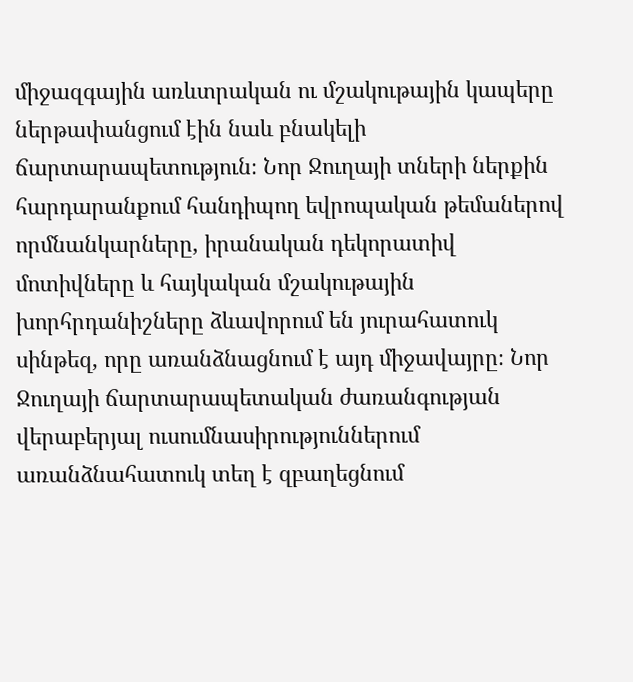միջազգային առևտրական ու մշակութային կապերը ներթափանցում էին նաև բնակելի ճարտարապետություն։ Նոր Ջուղայի տների ներքին հարդարանքում հանդիպող եվրոպական թեմաներով որմնանկարները, իրանական դեկորատիվ մոտիվները և հայկական մշակութային խորհրդանիշները ձևավորում են յուրահատուկ սինթեզ, որը առանձնացնում է այդ միջավայրը։ Նոր Ջուղայի ճարտարապետական ժառանգության վերաբերյալ ուսումնասիրություններում առանձնահատուկ տեղ է զբաղեցնում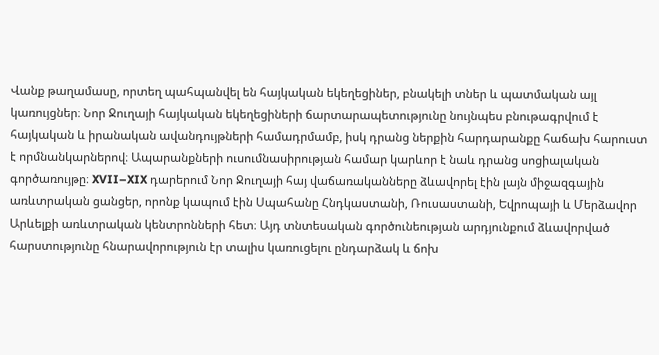Վանք թաղամասը, որտեղ պահպանվել են հայկական եկեղեցիներ, բնակելի տներ և պատմական այլ կառույցներ։ Նոր Ջուղայի հայկական եկեղեցիների ճարտարապետությունը նույնպես բնութագրվում է հայկական և իրանական ավանդույթների համադրմամբ, իսկ դրանց ներքին հարդարանքը հաճախ հարուստ է որմնանկարներով։ Ապարանքների ուսումնասիրության համար կարևոր է նաև դրանց սոցիալական գործառույթը։ XVII–XIX դարերում Նոր Ջուղայի հայ վաճառականները ձևավորել էին լայն միջազգային առևտրական ցանցեր, որոնք կապում էին Սպահանը Հնդկաստանի, Ռուսաստանի, Եվրոպայի և Մերձավոր Արևելքի առևտրական կենտրոնների հետ։ Այդ տնտեսական գործունեության արդյունքում ձևավորված հարստությունը հնարավորություն էր տալիս կառուցելու ընդարձակ և ճոխ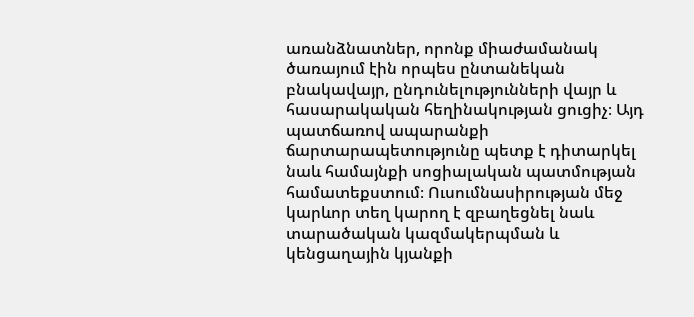առանձնատներ, որոնք միաժամանակ ծառայում էին որպես ընտանեկան բնակավայր, ընդունելությունների վայր և հասարակական հեղինակության ցուցիչ։ Այդ պատճառով ապարանքի ճարտարապետությունը պետք է դիտարկել նաև համայնքի սոցիալական պատմության համատեքստում։ Ուսումնասիրության մեջ կարևոր տեղ կարող է զբաղեցնել նաև տարածական կազմակերպման և կենցաղային կյանքի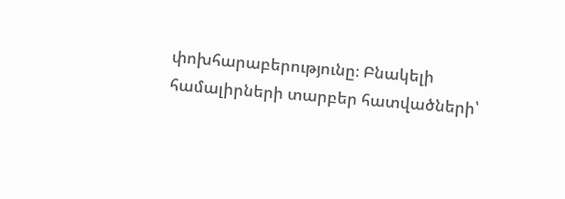փոխհարաբերությունը։ Բնակելի համալիրների տարբեր հատվածների՝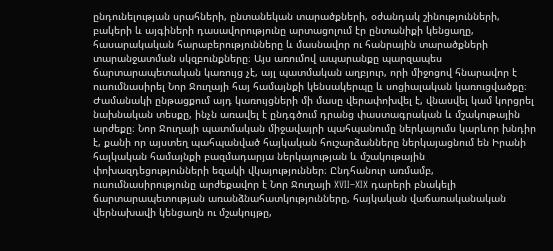ընդունելության սրահների, ընտանեկան տարածքների, օժանդակ շինությունների, բակերի և այգիների դասավորությունը արտացոլում էր ընտանիքի կենցաղը, հասարակական հարաբերությունները և մասնավոր ու հանրային տարածքների տարանջատման սկզբունքները։ Այս առումով ապարանքը պարզապես ճարտարապետական կառույց չէ, այլ պատմական աղբյուր, որի միջոցով հնարավոր է ուսումնասիրել Նոր Ջուղայի հայ համայնքի կենսակերպը և սոցիալական կառուցվածքը։ Ժամանակի ընթացքում այդ կառույցների մի մասը վերափոխվել է, վնասվել կամ կորցրել նախնական տեսքը, ինչն առավել է ընդգծում դրանց փաստագրական և մշակութային արժեքը։ Նոր Ջուղայի պատմական միջավայրի պահպանումը ներկայումս կարևոր խնդիր է, քանի որ այստեղ պահպանված հայկական հուշարձանները ներկայացնում են Իրանի հայկական համայնքի բազմադարյա ներկայության և մշակութային փոխազդեցությունների եզակի վկայություններ։ Ընդհանուր առմամբ, ուսումնասիրությունը արժեքավոր է Նոր Ջուղայի XVII–XIX դարերի բնակելի ճարտարապետության առանձնահատկությունները, հայկական վաճառականական վերնախավի կենցաղն ու մշակույթը,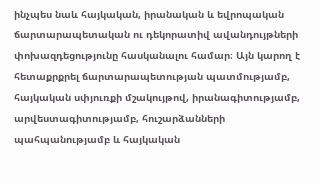ինչպես նաև հայկական, իրանական և եվրոպական ճարտարապետական ու դեկորատիվ ավանդույթների փոխազդեցությունը հասկանալու համար։ Այն կարող է հետաքրքրել ճարտարապետության պատմությամբ, հայկական սփյուռքի մշակույթով, իրանագիտությամբ, արվեստագիտությամբ, հուշարձանների պահպանությամբ և հայկական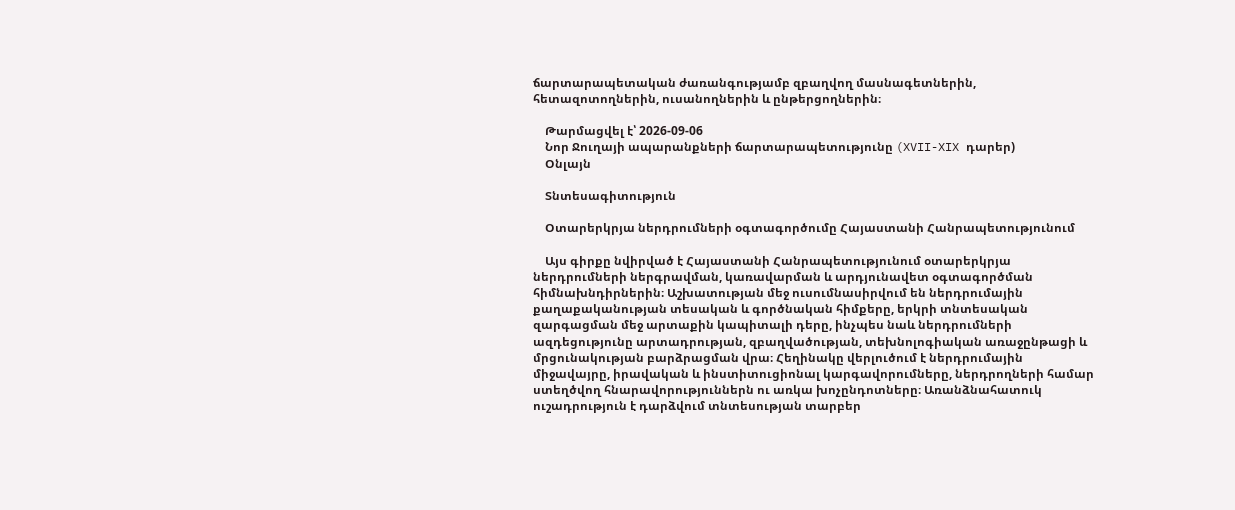ճարտարապետական ժառանգությամբ զբաղվող մասնագետներին, հետազոտողներին, ուսանողներին և ընթերցողներին։

    Թարմացվել է՝ 2026-09-06
    Նոր Ջուղայի ապարանքների ճարտարապետությունը (XVII-XIX դարեր)
    Օնլայն

    Տնտեսագիտություն

    Օտարերկրյա ներդրումների օգտագործումը Հայաստանի Հանրապետությունում

    Այս գիրքը նվիրված է Հայաստանի Հանրապետությունում օտարերկրյա ներդրումների ներգրավման, կառավարման և արդյունավետ օգտագործման հիմնախնդիրներին։ Աշխատության մեջ ուսումնասիրվում են ներդրումային քաղաքականության տեսական և գործնական հիմքերը, երկրի տնտեսական զարգացման մեջ արտաքին կապիտալի դերը, ինչպես նաև ներդրումների ազդեցությունը արտադրության, զբաղվածության, տեխնոլոգիական առաջընթացի և մրցունակության բարձրացման վրա։ Հեղինակը վերլուծում է ներդրումային միջավայրը, իրավական և ինստիտուցիոնալ կարգավորումները, ներդրողների համար ստեղծվող հնարավորություններն ու առկա խոչընդոտները։ Առանձնահատուկ ուշադրություն է դարձվում տնտեսության տարբեր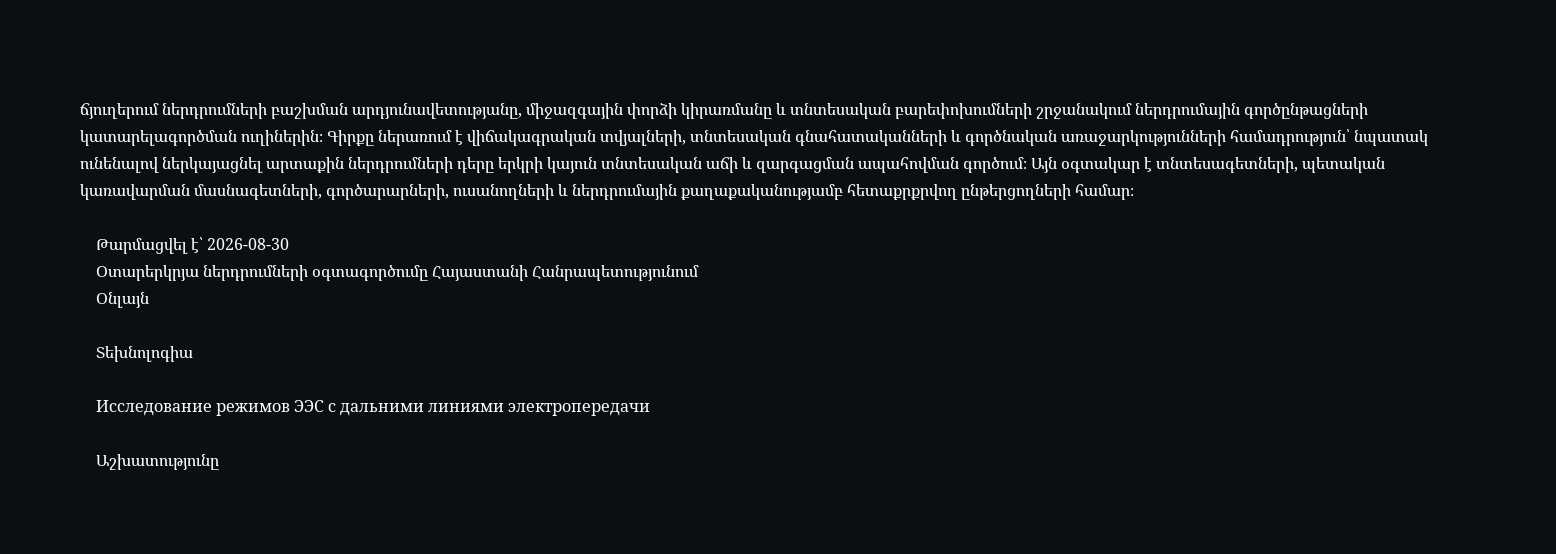ճյուղերում ներդրումների բաշխման արդյունավետությանը, միջազգային փորձի կիրառմանը և տնտեսական բարեփոխումների շրջանակում ներդրումային գործընթացների կատարելագործման ուղիներին։ Գիրքը ներառում է վիճակագրական տվյալների, տնտեսական գնահատականների և գործնական առաջարկությունների համադրություն՝ նպատակ ունենալով ներկայացնել արտաքին ներդրումների դերը երկրի կայուն տնտեսական աճի և զարգացման ապահովման գործում։ Այն օգտակար է տնտեսագետների, պետական կառավարման մասնագետների, գործարարների, ուսանողների և ներդրումային քաղաքականությամբ հետաքրքրվող ընթերցողների համար։

    Թարմացվել է՝ 2026-08-30
    Օտարերկրյա ներդրումների օգտագործումը Հայաստանի Հանրապետությունում
    Օնլայն

    Տեխնոլոգիա

    Исследование режимов ЭЭС с дальними линиями электропередачи

    Աշխատությունը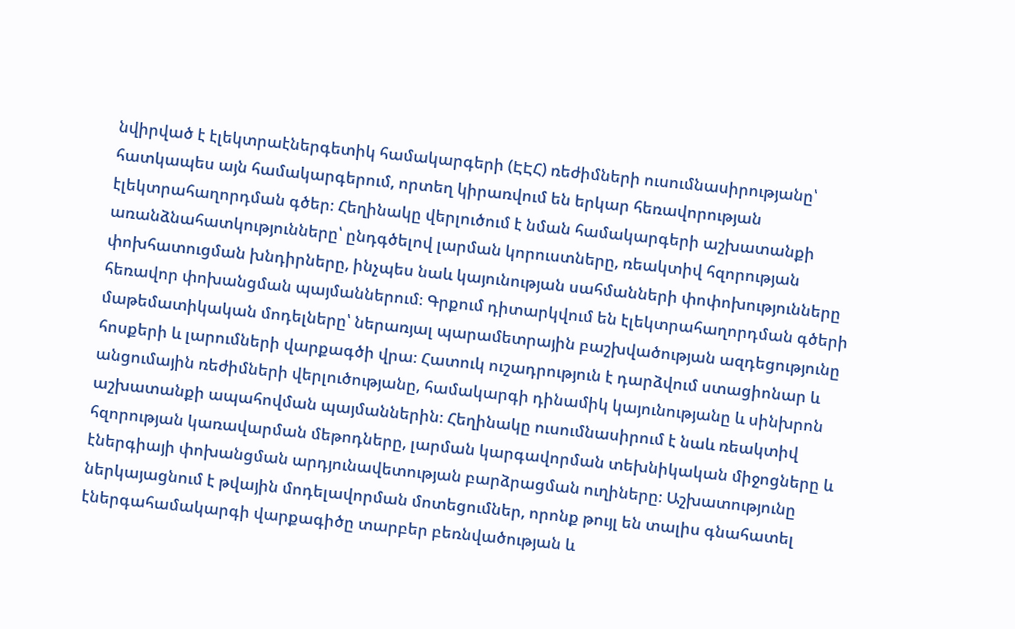նվիրված է էլեկտրաէներգետիկ համակարգերի (ԷԷՀ) ռեժիմների ուսումնասիրությանը՝ հատկապես այն համակարգերում, որտեղ կիրառվում են երկար հեռավորության էլեկտրահաղորդման գծեր։ Հեղինակը վերլուծում է նման համակարգերի աշխատանքի առանձնահատկությունները՝ ընդգծելով լարման կորուստները, ռեակտիվ հզորության փոխհատուցման խնդիրները, ինչպես նաև կայունության սահմանների փոփոխությունները հեռավոր փոխանցման պայմաններում։ Գրքում դիտարկվում են էլեկտրահաղորդման գծերի մաթեմատիկական մոդելները՝ ներառյալ պարամետրային բաշխվածության ազդեցությունը հոսքերի և լարումների վարքագծի վրա։ Հատուկ ուշադրություն է դարձվում ստացիոնար և անցումային ռեժիմների վերլուծությանը, համակարգի դինամիկ կայունությանը և սինխրոն աշխատանքի ապահովման պայմաններին։ Հեղինակը ուսումնասիրում է նաև ռեակտիվ հզորության կառավարման մեթոդները, լարման կարգավորման տեխնիկական միջոցները և էներգիայի փոխանցման արդյունավետության բարձրացման ուղիները։ Աշխատությունը ներկայացնում է թվային մոդելավորման մոտեցումներ, որոնք թույլ են տալիս գնահատել էներգահամակարգի վարքագիծը տարբեր բեռնվածության և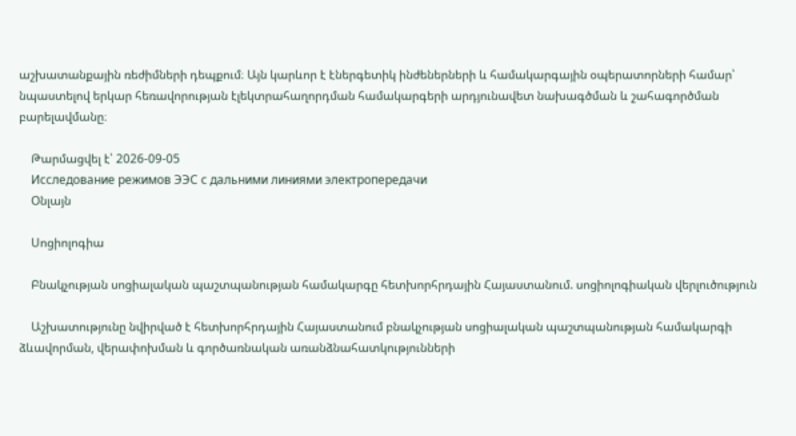աշխատանքային ռեժիմների դեպքում։ Այն կարևոր է էներգետիկ ինժեներների և համակարգային օպերատորների համար՝ նպաստելով երկար հեռավորության էլեկտրահաղորդման համակարգերի արդյունավետ նախագծման և շահագործման բարելավմանը։

    Թարմացվել է՝ 2026-09-05
    Исследование режимов ЭЭС с дальними линиями электропередачи
    Օնլայն

    Սոցիոլոգիա

    Բնակչության սոցիալական պաշտպանության համակարգը հետխորհրդային Հայաստանում. սոցիոլոգիական վերլուծություն

    Աշխատությունը նվիրված է հետխորհրդային Հայաստանում բնակչության սոցիալական պաշտպանության համակարգի ձևավորման, վերափոխման և գործառնական առանձնահատկությունների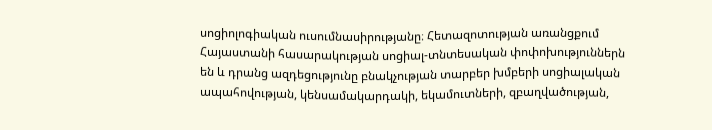սոցիոլոգիական ուսումնասիրությանը։ Հետազոտության առանցքում Հայաստանի հասարակության սոցիալ-տնտեսական փոփոխություններն են և դրանց ազդեցությունը բնակչության տարբեր խմբերի սոցիալական ապահովության, կենսամակարդակի, եկամուտների, զբաղվածության,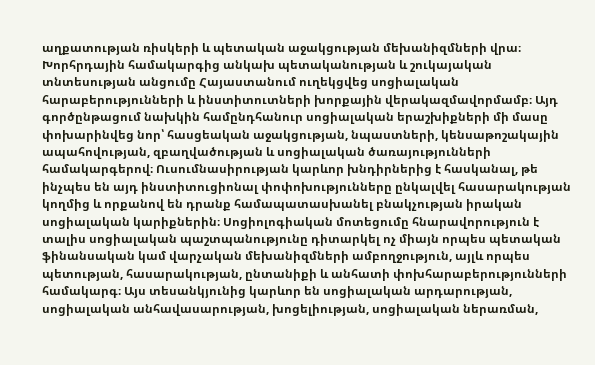աղքատության ռիսկերի և պետական աջակցության մեխանիզմների վրա։ Խորհրդային համակարգից անկախ պետականության և շուկայական տնտեսության անցումը Հայաստանում ուղեկցվեց սոցիալական հարաբերությունների և ինստիտուտների խորքային վերակազմավորմամբ։ Այդ գործընթացում նախկին համընդհանուր սոցիալական երաշխիքների մի մասը փոխարինվեց նոր՝ հասցեական աջակցության, նպաստների, կենսաթոշակային ապահովության, զբաղվածության և սոցիալական ծառայությունների համակարգերով։ Ուսումնասիրության կարևոր խնդիրներից է հասկանալ, թե ինչպես են այդ ինստիտուցիոնալ փոփոխությունները ընկալվել հասարակության կողմից և որքանով են դրանք համապատասխանել բնակչության իրական սոցիալական կարիքներին։ Սոցիոլոգիական մոտեցումը հնարավորություն է տալիս սոցիալական պաշտպանությունը դիտարկել ոչ միայն որպես պետական ֆինանսական կամ վարչական մեխանիզմների ամբողջություն, այլև որպես պետության, հասարակության, ընտանիքի և անհատի փոխհարաբերությունների համակարգ։ Այս տեսանկյունից կարևոր են սոցիալական արդարության, սոցիալական անհավասարության, խոցելիության, սոցիալական ներառման,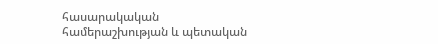հասարակական համերաշխության և պետական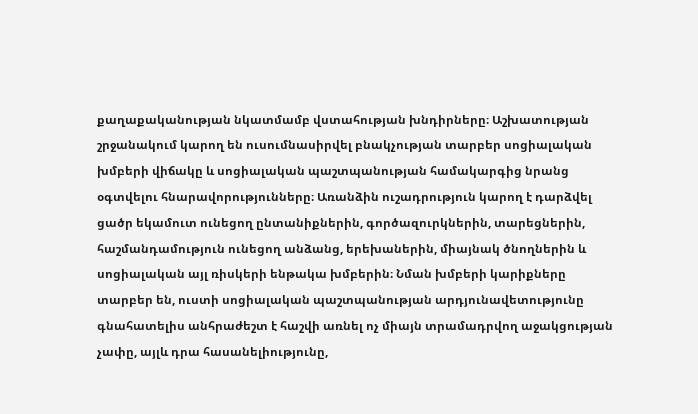քաղաքականության նկատմամբ վստահության խնդիրները։ Աշխատության շրջանակում կարող են ուսումնասիրվել բնակչության տարբեր սոցիալական խմբերի վիճակը և սոցիալական պաշտպանության համակարգից նրանց օգտվելու հնարավորությունները։ Առանձին ուշադրություն կարող է դարձվել ցածր եկամուտ ունեցող ընտանիքներին, գործազուրկներին, տարեցներին, հաշմանդամություն ունեցող անձանց, երեխաներին, միայնակ ծնողներին և սոցիալական այլ ռիսկերի ենթակա խմբերին։ Նման խմբերի կարիքները տարբեր են, ուստի սոցիալական պաշտպանության արդյունավետությունը գնահատելիս անհրաժեշտ է հաշվի առնել ոչ միայն տրամադրվող աջակցության չափը, այլև դրա հասանելիությունը,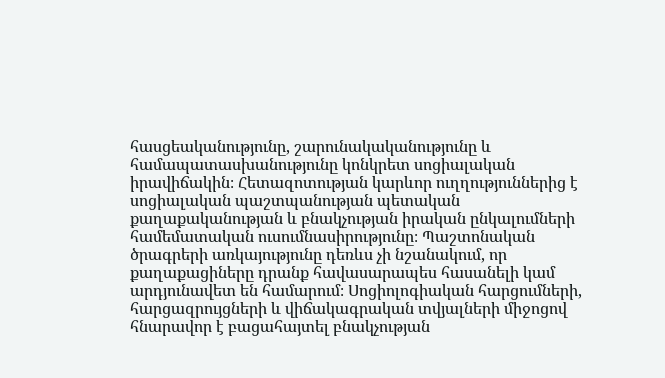հասցեականությունը, շարունակականությունը և համապատասխանությունը կոնկրետ սոցիալական իրավիճակին։ Հետազոտության կարևոր ուղղություններից է սոցիալական պաշտպանության պետական քաղաքականության և բնակչության իրական ընկալումների համեմատական ուսումնասիրությունը։ Պաշտոնական ծրագրերի առկայությունը դեռևս չի նշանակում, որ քաղաքացիները դրանք հավասարապես հասանելի կամ արդյունավետ են համարում։ Սոցիոլոգիական հարցումների, հարցազրույցների և վիճակագրական տվյալների միջոցով հնարավոր է բացահայտել բնակչության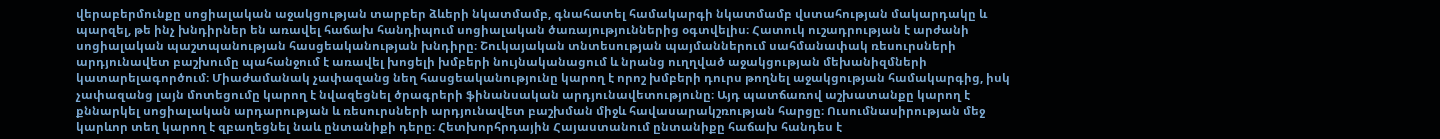վերաբերմունքը սոցիալական աջակցության տարբեր ձևերի նկատմամբ, գնահատել համակարգի նկատմամբ վստահության մակարդակը և պարզել, թե ինչ խնդիրներ են առավել հաճախ հանդիպում սոցիալական ծառայություններից օգտվելիս։ Հատուկ ուշադրության է արժանի սոցիալական պաշտպանության հասցեականության խնդիրը։ Շուկայական տնտեսության պայմաններում սահմանափակ ռեսուրսների արդյունավետ բաշխումը պահանջում է առավել խոցելի խմբերի նույնականացում և նրանց ուղղված աջակցության մեխանիզմների կատարելագործում։ Միաժամանակ չափազանց նեղ հասցեականությունը կարող է որոշ խմբերի դուրս թողնել աջակցության համակարգից, իսկ չափազանց լայն մոտեցումը կարող է նվազեցնել ծրագրերի ֆինանսական արդյունավետությունը։ Այդ պատճառով աշխատանքը կարող է քննարկել սոցիալական արդարության և ռեսուրսների արդյունավետ բաշխման միջև հավասարակշռության հարցը։ Ուսումնասիրության մեջ կարևոր տեղ կարող է զբաղեցնել նաև ընտանիքի դերը։ Հետխորհրդային Հայաստանում ընտանիքը հաճախ հանդես է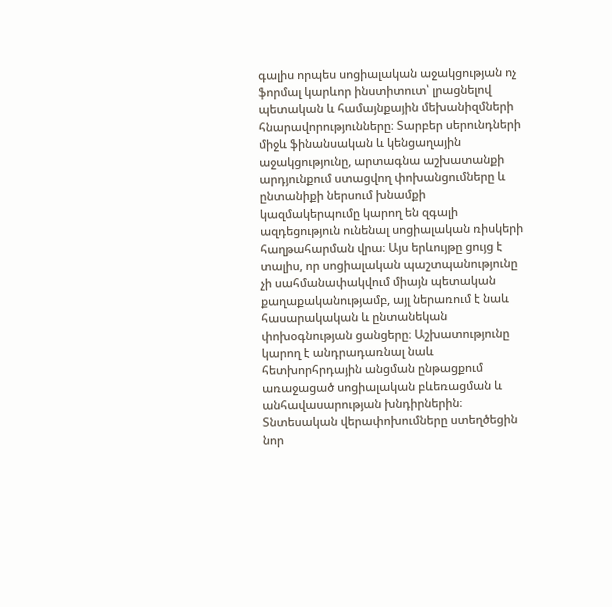գալիս որպես սոցիալական աջակցության ոչ ֆորմալ կարևոր ինստիտուտ՝ լրացնելով պետական և համայնքային մեխանիզմների հնարավորությունները։ Տարբեր սերունդների միջև ֆինանսական և կենցաղային աջակցությունը, արտագնա աշխատանքի արդյունքում ստացվող փոխանցումները և ընտանիքի ներսում խնամքի կազմակերպումը կարող են զգալի ազդեցություն ունենալ սոցիալական ռիսկերի հաղթահարման վրա։ Այս երևույթը ցույց է տալիս, որ սոցիալական պաշտպանությունը չի սահմանափակվում միայն պետական քաղաքականությամբ, այլ ներառում է նաև հասարակական և ընտանեկան փոխօգնության ցանցերը։ Աշխատությունը կարող է անդրադառնալ նաև հետխորհրդային անցման ընթացքում առաջացած սոցիալական բևեռացման և անհավասարության խնդիրներին։ Տնտեսական վերափոխումները ստեղծեցին նոր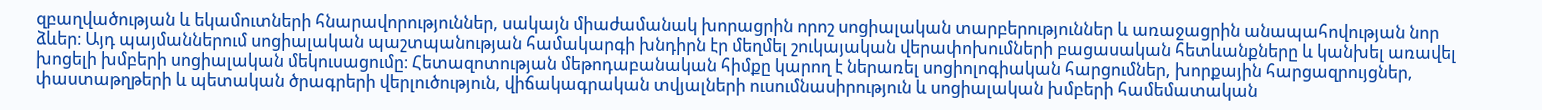զբաղվածության և եկամուտների հնարավորություններ, սակայն միաժամանակ խորացրին որոշ սոցիալական տարբերություններ և առաջացրին անապահովության նոր ձևեր։ Այդ պայմաններում սոցիալական պաշտպանության համակարգի խնդիրն էր մեղմել շուկայական վերափոխումների բացասական հետևանքները և կանխել առավել խոցելի խմբերի սոցիալական մեկուսացումը։ Հետազոտության մեթոդաբանական հիմքը կարող է ներառել սոցիոլոգիական հարցումներ, խորքային հարցազրույցներ, փաստաթղթերի և պետական ծրագրերի վերլուծություն, վիճակագրական տվյալների ուսումնասիրություն և սոցիալական խմբերի համեմատական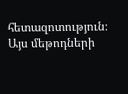հետազոտություն։ Այս մեթոդների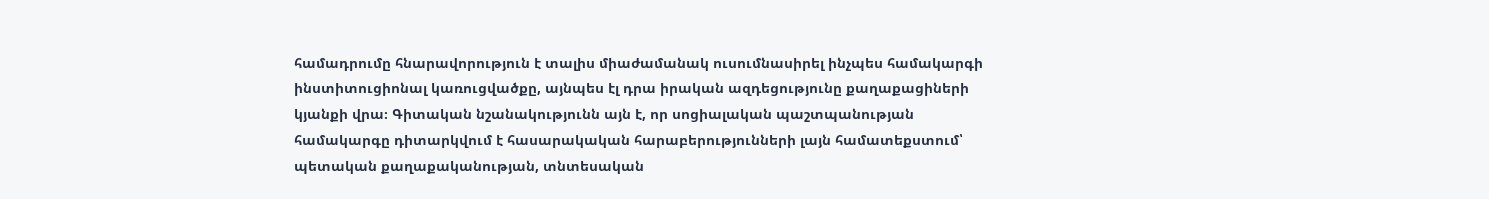համադրումը հնարավորություն է տալիս միաժամանակ ուսումնասիրել ինչպես համակարգի ինստիտուցիոնալ կառուցվածքը, այնպես էլ դրա իրական ազդեցությունը քաղաքացիների կյանքի վրա։ Գիտական նշանակությունն այն է, որ սոցիալական պաշտպանության համակարգը դիտարկվում է հասարակական հարաբերությունների լայն համատեքստում՝ պետական քաղաքականության, տնտեսական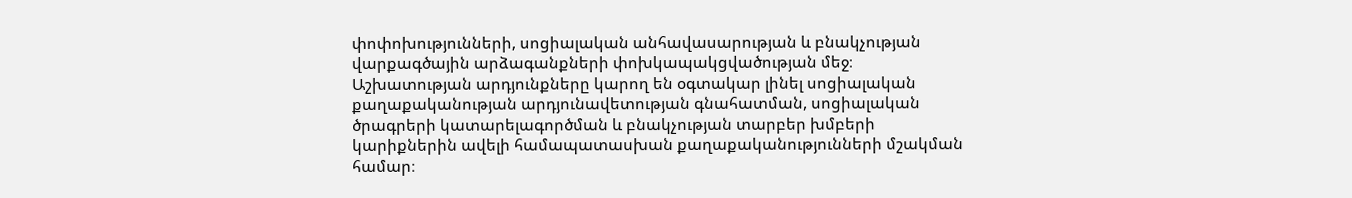փոփոխությունների, սոցիալական անհավասարության և բնակչության վարքագծային արձագանքների փոխկապակցվածության մեջ։ Աշխատության արդյունքները կարող են օգտակար լինել սոցիալական քաղաքականության արդյունավետության գնահատման, սոցիալական ծրագրերի կատարելագործման և բնակչության տարբեր խմբերի կարիքներին ավելի համապատասխան քաղաքականությունների մշակման համար։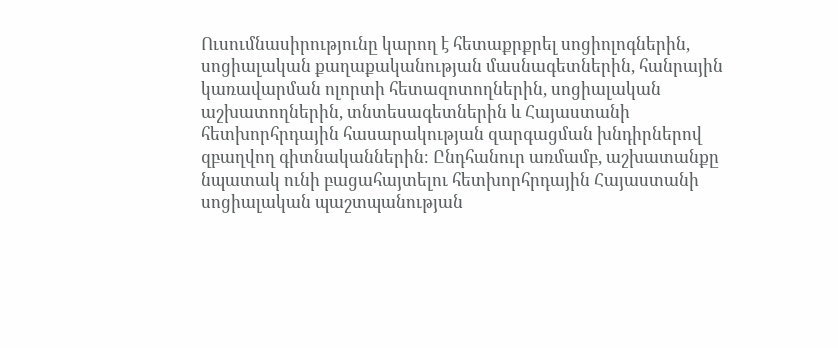Ուսումնասիրությունը կարող է հետաքրքրել սոցիոլոգներին, սոցիալական քաղաքականության մասնագետներին, հանրային կառավարման ոլորտի հետազոտողներին, սոցիալական աշխատողներին, տնտեսագետներին և Հայաստանի հետխորհրդային հասարակության զարգացման խնդիրներով զբաղվող գիտնականներին։ Ընդհանուր առմամբ, աշխատանքը նպատակ ունի բացահայտելու հետխորհրդային Հայաստանի սոցիալական պաշտպանության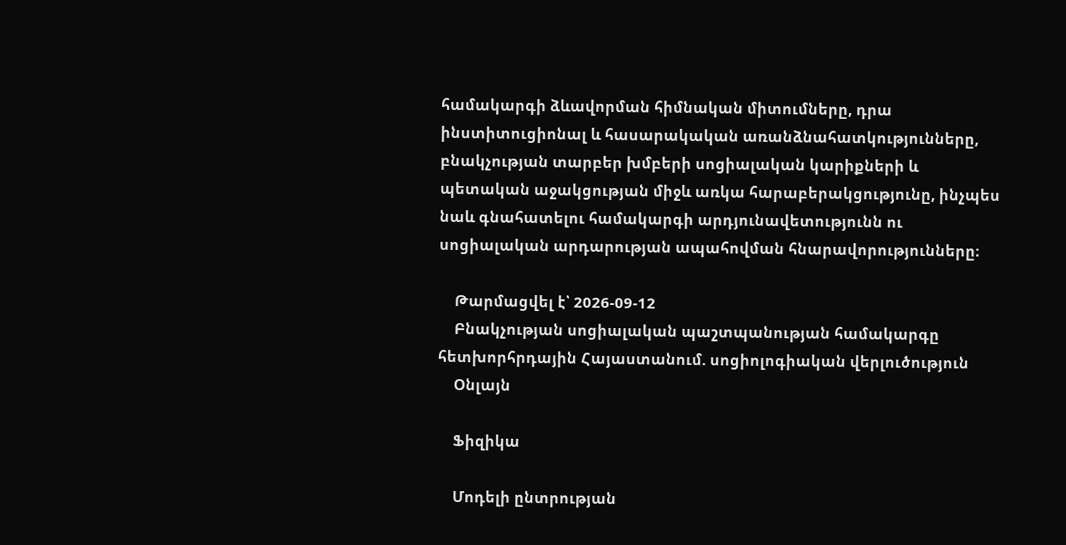համակարգի ձևավորման հիմնական միտումները, դրա ինստիտուցիոնալ և հասարակական առանձնահատկությունները, բնակչության տարբեր խմբերի սոցիալական կարիքների և պետական աջակցության միջև առկա հարաբերակցությունը, ինչպես նաև գնահատելու համակարգի արդյունավետությունն ու սոցիալական արդարության ապահովման հնարավորությունները։

    Թարմացվել է՝ 2026-09-12
    Բնակչության սոցիալական պաշտպանության համակարգը հետխորհրդային Հայաստանում. սոցիոլոգիական վերլուծություն
    Օնլայն

    Ֆիզիկա

    Մոդելի ընտրության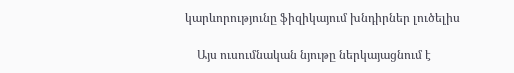կարևորությունը ֆիզիկայում խնդիրներ լուծելիս

    Այս ուսումնական նյութը ներկայացնում է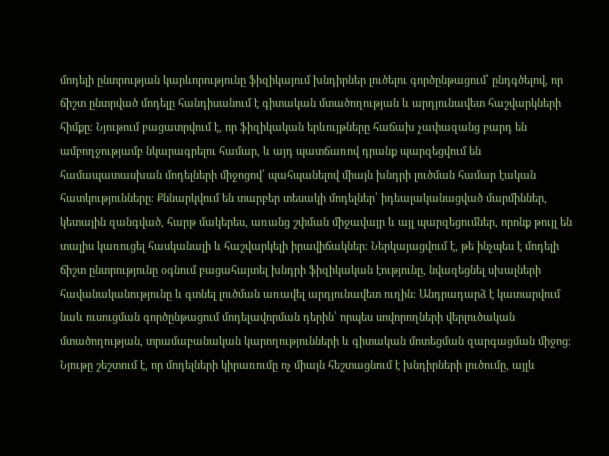մոդելի ընտրության կարևորությունը ֆիզիկայում խնդիրներ լուծելու գործընթացում՝ ընդգծելով, որ ճիշտ ընտրված մոդելը հանդիսանում է գիտական մտածողության և արդյունավետ հաշվարկների հիմքը։ Նյութում բացատրվում է, որ ֆիզիկական երևույթները հաճախ չափազանց բարդ են ամբողջությամբ նկարագրելու համար, և այդ պատճառով դրանք պարզեցվում են համապատասխան մոդելների միջոցով՝ պահպանելով միայն խնդրի լուծման համար էական հատկությունները։ Քննարկվում են տարբեր տեսակի մոդելներ՝ իդեալականացված մարմիններ, կետային զանգված, հարթ մակերես, առանց շփման միջավայր և այլ պարզեցումներ, որոնք թույլ են տալիս կառուցել հասկանալի և հաշվարկելի իրավիճակներ։ Ներկայացվում է, թե ինչպես է մոդելի ճիշտ ընտրությունը օգնում բացահայտել խնդրի ֆիզիկական էությունը, նվազեցնել սխալների հավանականությունը և գտնել լուծման առավել արդյունավետ ուղին։ Անդրադարձ է կատարվում նաև ուսուցման գործընթացում մոդելավորման դերին՝ որպես սովորողների վերլուծական մտածողության, տրամաբանական կարողությունների և գիտական մոտեցման զարգացման միջոց։ Նյութը շեշտում է, որ մոդելների կիրառումը ոչ միայն հեշտացնում է խնդիրների լուծումը, այլև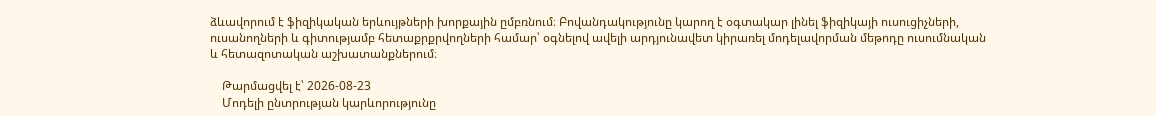ձևավորում է ֆիզիկական երևույթների խորքային ըմբռնում։ Բովանդակությունը կարող է օգտակար լինել ֆիզիկայի ուսուցիչների, ուսանողների և գիտությամբ հետաքրքրվողների համար՝ օգնելով ավելի արդյունավետ կիրառել մոդելավորման մեթոդը ուսումնական և հետազոտական աշխատանքներում։

    Թարմացվել է՝ 2026-08-23
    Մոդելի ընտրության կարևորությունը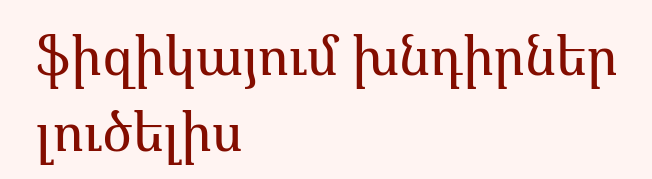ֆիզիկայում խնդիրներ լուծելիս